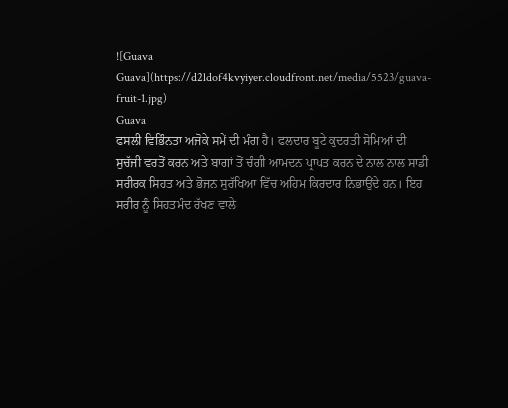![Guava Guava](https://d2ldof4kvyiyer.cloudfront.net/media/5523/guava-fruit-1.jpg)
Guava
ਫਸਲੀ ਵਿਭਿੰਨਤਾ ਅਜੋਕੇ ਸਮੇਂ ਦੀ ਮੰਗ ਹੈ। ਫਲਦਾਰ ਬੂਟੇ ਕੁਦਰਤੀ ਸੋਮਿਆਂ ਦੀ ਸੁਚੱਜੀ ਵਰਤੋਂ ਕਰਨ ਅਤੇ ਬਾਗਾਂ ਤੋਂ ਚੰਗੀ ਆਮਦਨ ਪ੍ਰਾਪਤ ਕਰਨ ਦੇ ਨਾਲ ਨਾਲ ਸਾਡੀ ਸਰੀਰਕ ਸਿਹਤ ਅਤੇ ਭੋਜਨ ਸੁਰੱਖਿਆ ਵਿੱਚ ਅਹਿਮ ਕਿਰਦਾਰ ਨਿਭਾਉਂਦੇ ਹਨ। ਇਹ ਸਰੀਰ ਨੂੰ ਸਿਹਤਮੰਦ ਰੱਖਣ ਵਾਲੇ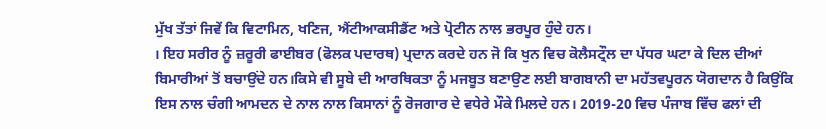ਮੁੱਖ ਤੱਤਾਂ ਜਿਵੇਂ ਕਿ ਵਿਟਾਮਿਨ, ਖਣਿਜ, ਐਂਟੀਆਕਸੀਡੈਂਟ ਅਤੇ ਪ੍ਰੋਟੀਨ ਨਾਲ ਭਰਪੂਰ ਹੁੰਦੇ ਹਨ।
। ਇਹ ਸਰੀਰ ਨੂੰ ਜ਼ਰੂਰੀ ਫਾਈਬਰ (ਫੋਲਕ ਪਦਾਰਥ) ਪ੍ਰਦਾਨ ਕਰਦੇ ਹਨ ਜੋ ਕਿ ਖੁਨ ਵਿਚ ਕੋਲੈਸਟ੍ਰੌਲ ਦਾ ਪੱਧਰ ਘਟਾ ਕੇ ਦਿਲ ਦੀਆਂ ਬਿਮਾਰੀਆਂ ਤੋਂ ਬਚਾਉਂਦੇ ਹਨ।ਕਿਸੇ ਵੀ ਸੂਬੇ ਦੀ ਆਰਥਿਕਤਾ ਨੂੰ ਮਜਬੂਤ ਬਣਾਉਣ ਲਈ ਬਾਗਬਾਨੀ ਦਾ ਮਹੱਤਵਪੂਰਨ ਯੋਗਦਾਨ ਹੈ ਕਿਉਂਕਿ ਇਸ ਨਾਲ ਚੰਗੀ ਆਮਦਨ ਦੇ ਨਾਲ ਨਾਲ ਕਿਸਾਨਾਂ ਨੂੰ ਰੋਜਗਾਰ ਦੇ ਵਧੇਰੇ ਮੌਕੇ ਮਿਲਦੇ ਹਨ। 2019-20 ਵਿਚ ਪੰਜਾਬ ਵਿੱਚ ਫਲਾਂ ਦੀ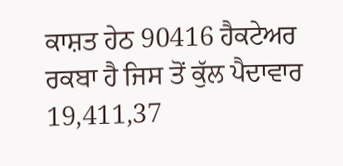ਕਾਸ਼ਤ ਹੇਠ 90416 ਹੈਕਟੇਅਰ ਰਕਬਾ ਹੈ ਜਿਸ ਤੋਂ ਕੁੱਲ ਪੈਦਾਵਾਰ 19,411,37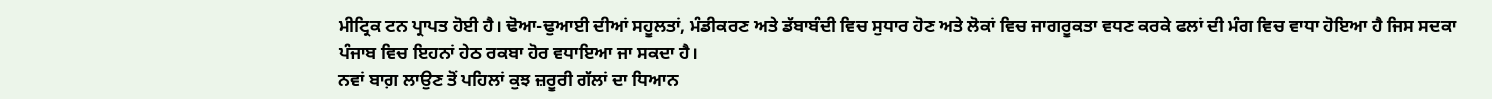ਮੀਟ੍ਰਿਕ ਟਨ ਪ੍ਰਾਪਤ ਹੋਈ ਹੈ। ਢੋਆ-ਢੁਆਈ ਦੀਆਂ ਸਹੂਲਤਾਂ, ਮੰਡੀਕਰਣ ਅਤੇ ਡੱਬਾਬੰਦੀ ਵਿਚ ਸੁਧਾਰ ਹੋਣ ਅਤੇ ਲੋਕਾਂ ਵਿਚ ਜਾਗਰੂਕਤਾ ਵਧਣ ਕਰਕੇ ਫਲਾਂ ਦੀ ਮੰਗ ਵਿਚ ਵਾਧਾ ਹੋਇਆ ਹੈ ਜਿਸ ਸਦਕਾ ਪੰਜਾਬ ਵਿਚ ਇਹਨਾਂ ਹੇਠ ਰਕਬਾ ਹੋਰ ਵਧਾਇਆ ਜਾ ਸਕਦਾ ਹੈ।
ਨਵਾਂ ਬਾਗ਼ ਲਾਉਣ ਤੋਂ ਪਹਿਲਾਂ ਕੁਝ ਜ਼ਰੂਰੀ ਗੱਲਾਂ ਦਾ ਧਿਆਨ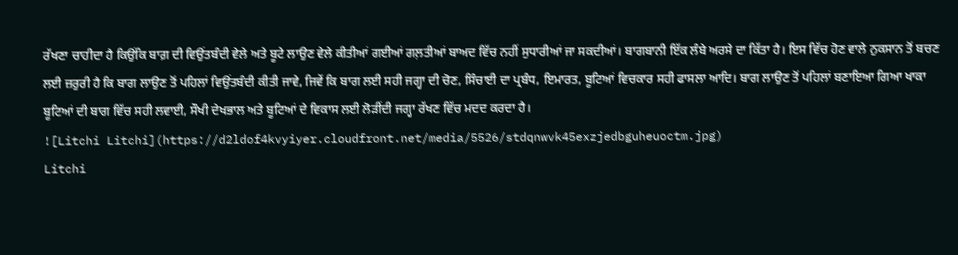ਰੱਖਣਾ ਚਾਹੀਦਾ ਹੈ ਕਿਉਂਕਿ ਬਾਗ਼ ਦੀ ਵਿਉਂਤਬੰਦੀ ਵੇਲੇ ਅਤੇ ਬੂਟੇ ਲਾਉਣ ਵੇਲੇ ਕੀਤੀਆਂ ਗਈਆਂ ਗਲ਼ਤੀਆਂ ਬਾਅਦ ਵਿੱਚ ਨਹੀਂ ਸੁਧਾਰੀਆਂ ਜਾ ਸਕਦੀਆਂ। ਬਾਗਬਾਨੀ ਇੱਕ ਲੰਬੇ ਅਰਸੇ ਦਾ ਕਿੱਤਾ ਹੈ। ਇਸ ਵਿੱਚ ਹੋਣ ਵਾਲੇ ਨੁਕਸਾਨ ਤੋਂ ਬਚਣ ਲਈ ਜ਼ਰੁਰੀ ਹੈ ਕਿ ਬਾਗ ਲਾਉਣ ਤੋਂ ਪਹਿਲਾਂ ਵਿਉਂਤਬੰਦੀ ਕੀਤੀ ਜਾਵੇ, ਜਿਵੇਂ ਕਿ ਬਾਗ ਲਈ ਸਹੀ ਜਗ੍ਹਾ ਦੀ ਚੋਣ, ਸਿੰਚਾਈ ਦਾ ਪ੍ਰਬੰਧ, ਇਮਾਰਤ, ਬੂਟਿਆਂ ਵਿਚਕਾਰ ਸਹੀ ਫਾਸਲਾ ਆਦਿ। ਬਾਗ ਲਾਉਣ ਤੋਂ ਪਹਿਲਾਂ ਬਣਾਇਆ ਗਿਆ ਖਾਕਾ ਬੂਟਿਆਂ ਦੀ ਬਾਗ ਵਿੱਚ ਸਹੀ ਲਵਾਈ, ਸੌਖੀ ਦੇਖਭਾਲ ਅਤੇ ਬੂਟਿਆਂ ਦੇ ਵਿਕਾਸ ਲਈ ਲੋੜੀਂਦੀ ਜਗ੍ਹਾ ਰੱਖਣ ਵਿੱਚ ਮਦਦ ਕਰਦਾ ਹੈ।
![Litchi Litchi](https://d2ldof4kvyiyer.cloudfront.net/media/5526/stdqnwvk45exzjedbguheuoctm.jpg)
Litchi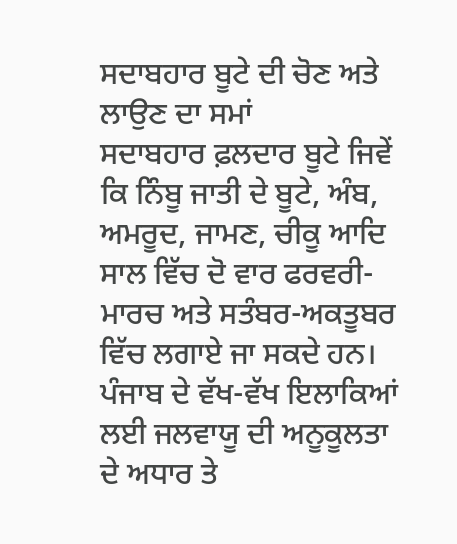ਸਦਾਬਹਾਰ ਬੂਟੇ ਦੀ ਚੋਣ ਅਤੇ ਲਾਉਣ ਦਾ ਸਮਾਂ
ਸਦਾਬਹਾਰ ਫ਼ਲਦਾਰ ਬੂਟੇ ਜਿਵੇਂ ਕਿ ਨਿੰਬੂ ਜਾਤੀ ਦੇ ਬੂਟੇ, ਅੰਬ, ਅਮਰੂਦ, ਜਾਮਣ, ਚੀਕੂ ਆਦਿ ਸਾਲ ਵਿੱਚ ਦੋ ਵਾਰ ਫਰਵਰੀ-ਮਾਰਚ ਅਤੇ ਸਤੰਬਰ-ਅਕਤੂਬਰ ਵਿੱਚ ਲਗਾਏ ਜਾ ਸਕਦੇ ਹਨ। ਪੰਜਾਬ ਦੇ ਵੱਖ-ਵੱਖ ਇਲਾਕਿਆਂ ਲਈ ਜਲਵਾਯੂ ਦੀ ਅਨੂਕੂਲਤਾ ਦੇ ਅਧਾਰ ਤੇ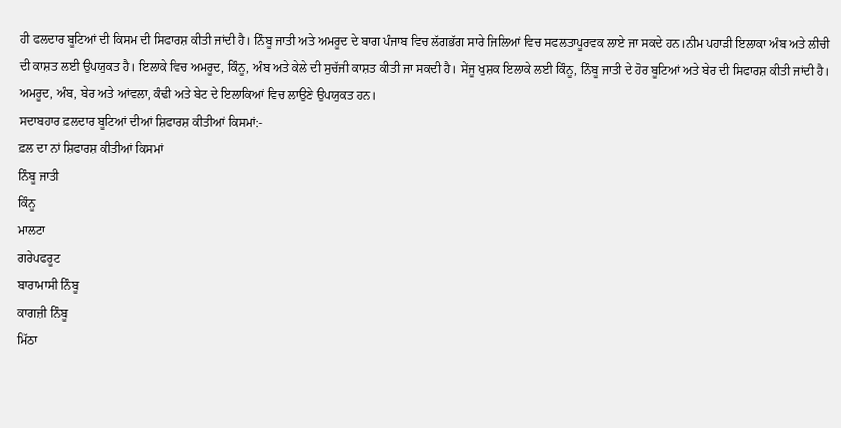ਹੀ ਫਲਦਾਰ ਬੂਟਿਆਂ ਦੀ ਕਿਸਮ ਦੀ ਸਿਫਾਰਸ਼ ਕੀਤੀ ਜਾਂਦੀ ਹੈ। ਨਿੰਬੂ ਜਾਤੀ ਅਤੇ ਅਮਰੂਦ ਦੇ ਬਾਗ ਪੰਜਾਬ ਵਿਚ ਲੱਗਭੱਗ ਸਾਰੇ ਜਿਲਿਆਂ ਵਿਚ ਸਫਲਤਾਪੂਰਵਕ ਲਾਏ ਜਾ ਸਕਦੇ ਹਨ।ਨੀਮ ਪਹਾੜੀ ਇਲਾਕਾ ਅੰਬ ਅਤੇ ਲੀਚੀ ਦੀ ਕਾਸ਼ਤ ਲਈ ਉਪਯੁਕਤ ਹੈ। ਇਲਾਕੇ ਵਿਚ ਅਮਰੂਦ, ਕਿੰਨੂ, ਅੰਬ ਅਤੇ ਕੇਲੇ ਦੀ ਸੁਚੱਜੀ ਕਾਸ਼ਤ ਕੀਤੀ ਜਾ ਸਕਦੀ ਹੈ। ਸੇਂਜੂ ਖੁਸ਼ਕ ਇਲਾਕੇ ਲਈ ਕਿੰਨੂ, ਨਿੰਬੂ ਜਾਤੀ ਦੇ ਹੋਰ ਬੂਟਿਆਂ ਅਤੇ ਬੇਰ ਦੀ ਸਿਫਾਰਸ਼ ਕੀਤੀ ਜਾਂਦੀ ਹੈ। ਅਮਰੂਦ, ਅੰਬ, ਬੇਰ ਅਤੇ ਆਂਵਲਾ, ਕੰਢੀ ਅਤੇ ਬੇਟ ਦੇ ਇਲਾਕਿਆਂ ਵਿਚ ਲਾਉਣੇ ਉਪਯੁਕਤ ਹਨ।
ਸਦਾਬਹਾਰ ਫ਼ਲਦਾਰ ਬੂਟਿਆਂ ਦੀਆਂ ਸ਼ਿਫਾਰਸ਼ ਕੀਤੀਆਂ ਕਿਸਮਾਂ:-
ਫ਼ਲ ਦਾ ਨਾਂ ਸ਼ਿਫਾਰਸ਼ ਕੀਤੀਆਂ ਕਿਸਮਾਂ
ਨਿੰਬੂ ਜਾਤੀ
ਕਿੰਨੂ
ਮਾਲਟਾ
ਗਰੇਪਫਰੂਟ
ਬਾਰਾਮਾਸੀ ਨਿੰਬੂ
ਕਾਗਜ਼ੀ ਨਿੰਬੂ
ਮਿੱਠਾ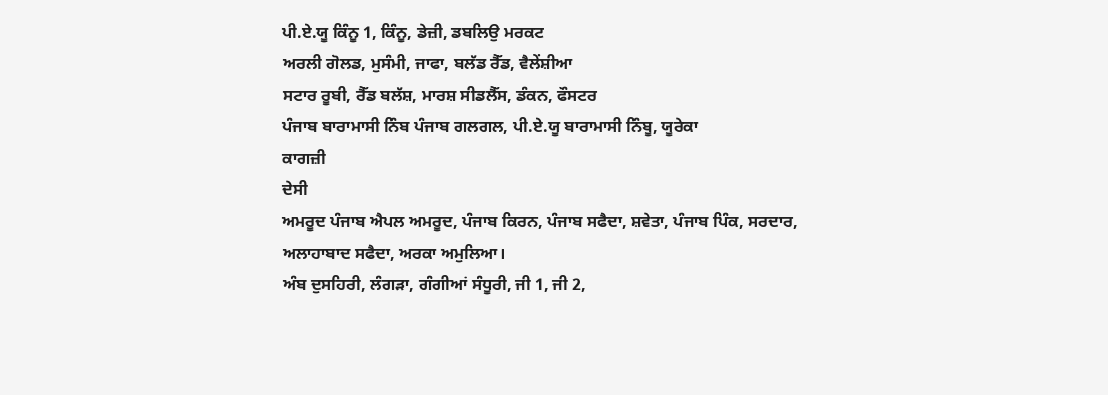ਪੀ.ਏ.ਯੂ ਕਿੰਨੂ 1, ਕਿੰਨੂ, ਡੇਜ਼ੀ, ਡਬਲਿਉ ਮਰਕਟ
ਅਰਲੀ ਗੋਲਡ, ਮੁਸੰਮੀ, ਜਾਫਾ, ਬਲੱਡ ਰੈੱਡ, ਵੈਲੇਂਸ਼ੀਆ
ਸਟਾਰ ਰੂਬੀ, ਰੈੱਡ ਬਲੱਸ਼, ਮਾਰਸ਼ ਸੀਡਲੈੱਸ, ਡੰਕਨ, ਫੌਸਟਰ
ਪੰਜਾਬ ਬਾਰਾਮਾਸੀ ਨਿੰਬ ਪੰਜਾਬ ਗਲਗਲ, ਪੀ.ਏ.ਯੂ ਬਾਰਾਮਾਸੀ ਨਿੰਬੂ, ਯੂਰੇਕਾ
ਕਾਗਜ਼ੀ
ਦੇਸੀ
ਅਮਰੂਦ ਪੰਜਾਬ ਐਪਲ ਅਮਰੂਦ, ਪੰਜਾਬ ਕਿਰਨ, ਪੰਜਾਬ ਸਫੈਦਾ, ਸ਼ਵੇਤਾ, ਪੰਜਾਬ ਪਿੰਕ, ਸਰਦਾਰ, ਅਲਾਹਾਬਾਦ ਸਫੈਦਾ, ਅਰਕਾ ਅਮੁਲਿਆ।
ਅੰਬ ਦੁਸਹਿਰੀ, ਲੰਗੜਾ, ਗੰਗੀਆਂ ਸੰਧੂਰੀ, ਜੀ 1, ਜੀ 2,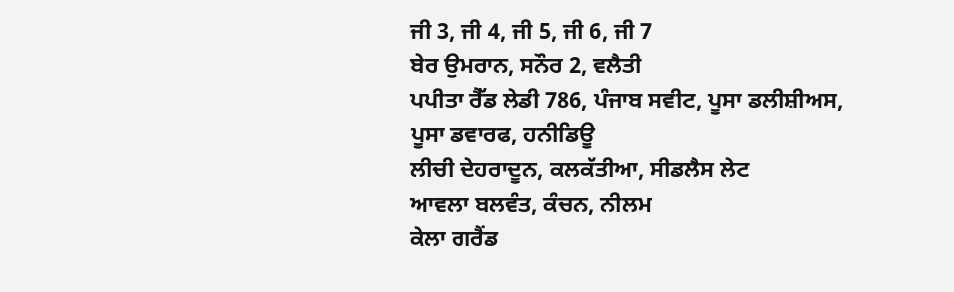ਜੀ 3, ਜੀ 4, ਜੀ 5, ਜੀ 6, ਜੀ 7
ਬੇਰ ਉਮਰਾਨ, ਸਨੌਰ 2, ਵਲੈਤੀ
ਪਪੀਤਾ ਰੈੱਡ ਲੇਡੀ 786, ਪੰਜਾਬ ਸਵੀਟ, ਪੂਸਾ ਡਲੀਸ਼ੀਅਸ, ਪੂਸਾ ਡਵਾਰਫ, ਹਨੀਡਿਊ
ਲੀਚੀ ਦੇਹਰਾਦੂਨ, ਕਲਕੱਤੀਆ, ਸੀਡਲੈਸ ਲੇਟ
ਆਵਲਾ ਬਲਵੰਤ, ਕੰਚਨ, ਨੀਲਮ
ਕੇਲਾ ਗਰੈਂਡ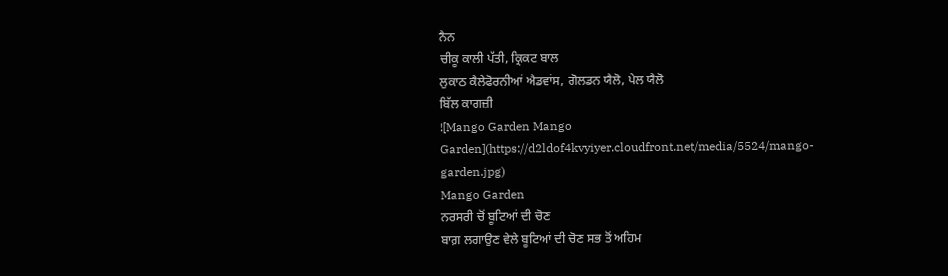ਨੈਨ
ਚੀਕੂ ਕਾਲੀ ਪੱਤੀ, ਕ੍ਰਿਕਟ ਬਾਲ
ਲੁਕਾਠ ਕੈਲੇਫੋਰਨੀਆਂ ਐਡਵਾਂਸ, ਗੋਲਡਨ ਯੈਲੋ, ਪੇਲ ਯੈਲੋ
ਬਿੱਲ ਕਾਗਜ਼ੀ
![Mango Garden Mango Garden](https://d2ldof4kvyiyer.cloudfront.net/media/5524/mango-garden.jpg)
Mango Garden
ਨਰਸਰੀ ਚੋਂ ਬੂਟਿਆਂ ਦੀ ਚੋਣ
ਬਾਗ਼ ਲਗਾਉਣ ਵੇਲੇ ਬੂਟਿਆਂ ਦੀ ਚੋਣ ਸਭ ਤੋਂ ਅਹਿਮ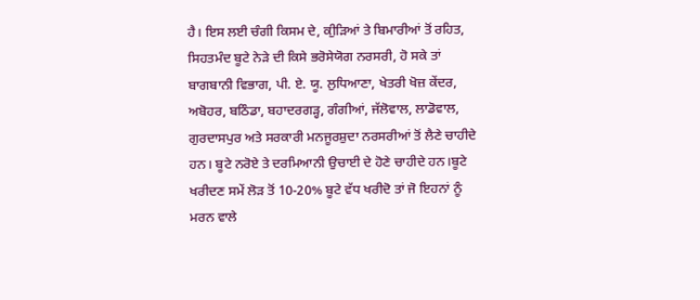ਹੈ। ਇਸ ਲਈ ਚੰਗੀ ਕਿਸਮ ਦੇ, ਕੀੁੜਿਆਂ ਤੇ ਬਿਮਾਰੀਆਂ ਤੋਂ ਰਹਿਤ, ਸਿਹਤਮੰਦ ਬੂਟੇ ਨੇੜੇ ਦੀ ਕਿਸੇ ਭਰੋਸੇਯੋਗ ਨਰਸਰੀ, ਹੋ ਸਕੇ ਤਾਂ ਬਾਗਬਾਨੀ ਵਿਭਾਗ, ਪੀ. ਏ. ਯੂ. ਲੁਧਿਆਣਾ, ਖੇਤਰੀ ਖੋਜ਼ ਕੇਂਦਰ, ਅਬੋਹਰ, ਬਠਿੰਡਾ, ਬਹਾਦਰਗੜ੍ਹ, ਗੰਗੀਆਂ, ਜੱਲੋਵਾਲ, ਲਾਡੋਵਾਲ, ਗੁਰਦਾਸਪੁਰ ਅਤੇ ਸਰਕਾਰੀ ਮਨਜੂਰਸ਼ੁਦਾ ਨਰਸਰੀਆਂ ਤੋਂ ਲੈਣੇ ਚਾਹੀਦੇ ਹਨ। ਬੂਟੇ ਨਰੋਏ ਤੇ ਦਰਮਿਆਨੀ ਉਚਾਈ ਦੇ ਹੋਣੇ ਚਾਹੀਦੇ ਹਨ।ਬੂਟੇ ਖਰੀਦਣ ਸਮੇਂ ਲੋੜ ਤੋਂ 10-20% ਬੂਟੇ ਵੱਧ ਖਰੀਦੋ ਤਾਂ ਜੋ ਇਹਨਾਂ ਨੂੰ ਮਰਨ ਵਾਲੇ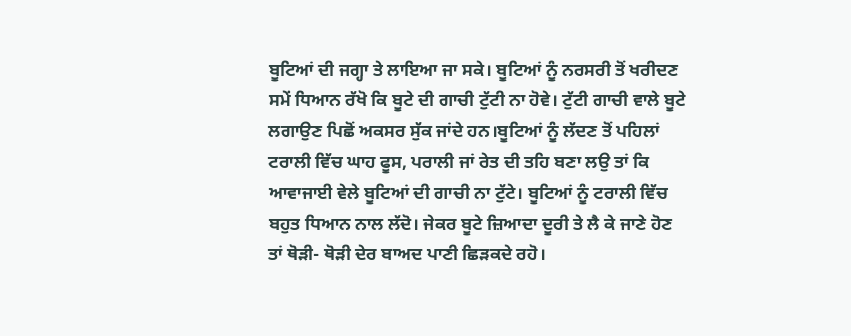ਬੂਟਿਆਂ ਦੀ ਜਗ੍ਹਾ ਤੇ ਲਾਇਆ ਜਾ ਸਕੇ। ਬੂਟਿਆਂ ਨੂੰ ਨਰਸਰੀ ਤੋਂ ਖਰੀਦਣ ਸਮੇਂ ਧਿਆਨ ਰੱਖੋ ਕਿ ਬੂਟੇ ਦੀ ਗਾਚੀ ਟੁੱਟੀ ਨਾ ਹੋਵੇ। ਟੁੱਟੀ ਗਾਚੀ ਵਾਲੇ ਬੂਟੇ ਲਗਾਉਣ ਪਿਛੋਂ ਅਕਸਰ ਸੁੱਕ ਜਾਂਦੇ ਹਨ।ਬੂਟਿਆਂ ਨੂੰ ਲੱਦਣ ਤੋਂ ਪਹਿਲਾਂ ਟਰਾਲੀ ਵਿੱਚ ਘਾਹ ਫੂਸ, ਪਰਾਲੀ ਜਾਂ ਰੇਤ ਦੀ ਤਹਿ ਬਣਾ ਲਉ ਤਾਂ ਕਿ ਆਵਾਜਾਈ ਵੇਲੇ ਬੂਟਿਆਂ ਦੀ ਗਾਚੀ ਨਾ ਟੁੱਟੇ। ਬੂਟਿਆਂ ਨੂੰ ਟਰਾਲੀ ਵਿੱਚ ਬਹੁਤ ਧਿਆਨ ਨਾਲ ਲੱਦੋ। ਜੇਕਰ ਬੂਟੇ ਜ਼ਿਆਦਾ ਦੂਰੀ ਤੇ ਲੈ ਕੇ ਜਾਣੇ ਹੋਣ ਤਾਂ ਥੋੜੀ- ਥੋੜੀ ਦੇਰ ਬਾਅਦ ਪਾਣੀ ਛਿੜਕਦੇ ਰਹੋ।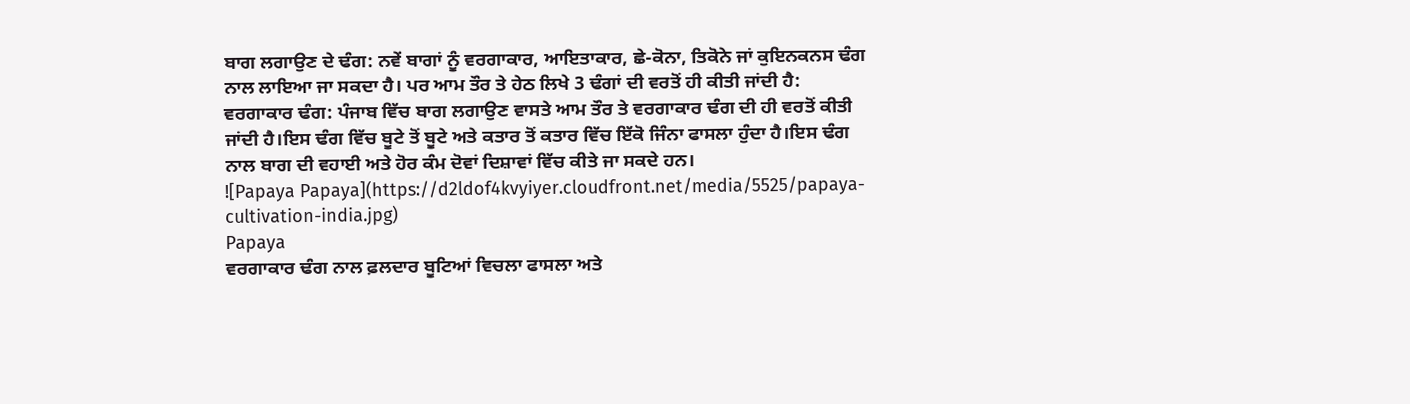ਬਾਗ ਲਗਾਉਣ ਦੇ ਢੰਗ: ਨਵੇਂ ਬਾਗਾਂ ਨੂੰ ਵਰਗਾਕਾਰ, ਆਇਤਾਕਾਰ, ਛੇ-ਕੋਨਾ, ਤਿਕੋਨੇ ਜਾਂ ਕੁਇਨਕਨਸ ਢੰਗ ਨਾਲ ਲਾਇਆ ਜਾ ਸਕਦਾ ਹੈ। ਪਰ ਆਮ ਤੌਰ ਤੇ ਹੇਠ ਲਿਖੇ 3 ਢੰਗਾਂ ਦੀ ਵਰਤੋਂ ਹੀ ਕੀਤੀ ਜਾਂਦੀ ਹੈ:
ਵਰਗਾਕਾਰ ਢੰਗ: ਪੰਜਾਬ ਵਿੱਚ ਬਾਗ ਲਗਾਉਣ ਵਾਸਤੇ ਆਮ ਤੌਰ ਤੇ ਵਰਗਾਕਾਰ ਢੰਗ ਦੀ ਹੀ ਵਰਤੋਂ ਕੀਤੀ ਜਾਂਦੀ ਹੈ।ਇਸ ਢੰਗ ਵਿੱਚ ਬੂਟੇ ਤੋਂ ਬੂਟੇ ਅਤੇ ਕਤਾਰ ਤੋਂ ਕਤਾਰ ਵਿੱਚ ਇੱਕੋ ਜਿੰਨਾ ਫਾਸਲਾ ਹੁੰਦਾ ਹੈ।ਇਸ ਢੰਗ ਨਾਲ ਬਾਗ ਦੀ ਵਹਾਈ ਅਤੇ ਹੋਰ ਕੰਮ ਦੋਵਾਂ ਦਿਸ਼ਾਵਾਂ ਵਿੱਚ ਕੀਤੇ ਜਾ ਸਕਦੇ ਹਨ।
![Papaya Papaya](https://d2ldof4kvyiyer.cloudfront.net/media/5525/papaya-cultivation-india.jpg)
Papaya
ਵਰਗਾਕਾਰ ਢੰਗ ਨਾਲ ਫ਼ਲਦਾਰ ਬੂਟਿਆਂ ਵਿਚਲਾ ਫਾਸਲਾ ਅਤੇ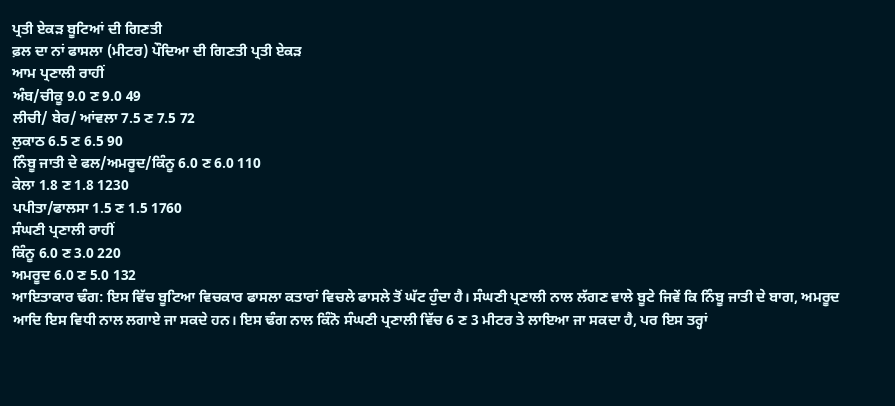ਪ੍ਰਤੀ ਏਕੜ ਬੂਟਿਆਂ ਦੀ ਗਿਣਤੀ
ਫ਼ਲ ਦਾ ਨਾਂ ਫਾਸਲਾ (ਮੀਟਰ) ਪੌਦਿਆ ਦੀ ਗਿਣਤੀ ਪ੍ਰਤੀ ਏਕੜ
ਆਮ ਪ੍ਰਣਾਲੀ ਰਾਹੀਂ
ਅੰਬ/ਚੀਕੂ 9.0 ਣ 9.0 49
ਲੀਚੀ/ ਬੇਰ/ ਆਂਵਲਾ 7.5 ਣ 7.5 72
ਲੁਕਾਠ 6.5 ਣ 6.5 90
ਨਿੰਬੂ ਜਾਤੀ ਦੇ ਫਲ/ਅਮਰੂਦ/ਕਿੰਨੂ 6.0 ਣ 6.0 110
ਕੇਲਾ 1.8 ਣ 1.8 1230
ਪਪੀਤਾ/ਫਾਲਸਾ 1.5 ਣ 1.5 1760
ਸੰਘਣੀ ਪ੍ਰਣਾਲੀ ਰਾਹੀਂ
ਕਿੰਨੂ 6.0 ਣ 3.0 220
ਅਮਰੂਦ 6.0 ਣ 5.0 132
ਆਇਤਾਕਾਰ ਢੰਗ: ਇਸ ਵਿੱਚ ਬੂਟਿਆ ਵਿਚਕਾਰ ਫਾਸਲਾ ਕਤਾਰਾਂ ਵਿਚਲੇ ਫਾਸਲੇ ਤੋਂ ਘੱਟ ਹੁੰਦਾ ਹੈ। ਸੰਘਣੀ ਪ੍ਰਣਾਲੀ ਨਾਲ ਲੱਗਣ ਵਾਲੇ ਬੂਟੇ ਜਿਵੇਂ ਕਿ ਨਿੰਬੂ ਜਾਤੀ ਦੇ ਬਾਗ, ਅਮਰੂਦ ਆਦਿ ਇਸ ਵਿਧੀ ਨਾਲ ਲਗਾਏ ਜਾ ਸਕਦੇ ਹਨ। ਇਸ ਢੰਗ ਨਾਲ ਕਿੰਨੋ ਸੰਘਣੀ ਪ੍ਰਣਾਲੀ ਵਿੱਚ 6 ਣ 3 ਮੀਟਰ ਤੇ ਲਾਇਆ ਜਾ ਸਕਦਾ ਹੈ, ਪਰ ਇਸ ਤਰ੍ਹਾਂ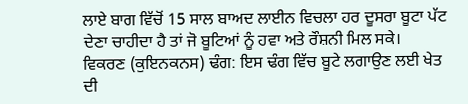ਲਾਏ ਬਾਗ ਵਿੱਚੋਂ 15 ਸਾਲ ਬਾਅਦ ਲਾਈਨ ਵਿਚਲਾ ਹਰ ਦੂਸਰਾ ਬੂਟਾ ਪੱਟ ਦੇਣਾ ਚਾਹੀਦਾ ਹੈ ਤਾਂ ਜੋ ਬੂਟਿਆਂ ਨੂੰ ਹਵਾ ਅਤੇ ਰੌਸ਼ਨੀ ਮਿਲ ਸਕੇ।
ਵਿਕਰਣ (ਕੁਇਨਕਨਸ) ਢੰਗ: ਇਸ ਢੰਗ ਵਿੱਚ ਬੂਟੇ ਲਗਾਉਣ ਲਈ ਖੇਤ ਦੀ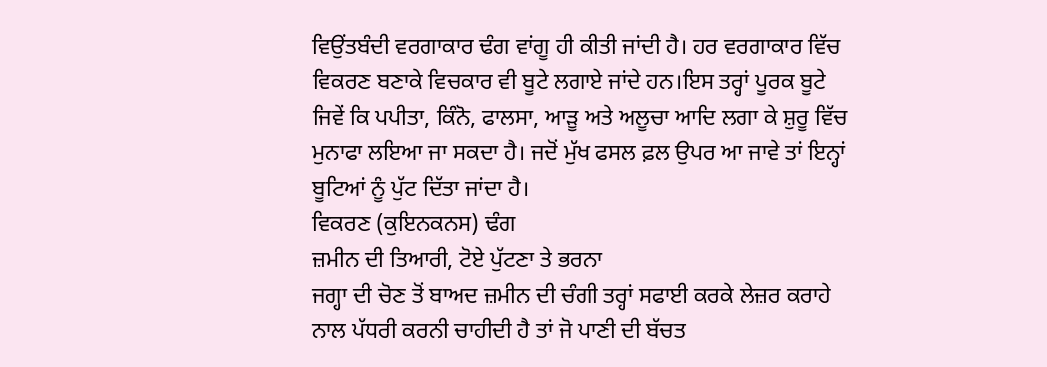ਵਿਉਂਤਬੰਦੀ ਵਰਗਾਕਾਰ ਢੰਗ ਵਾਂਗੂ ਹੀ ਕੀਤੀ ਜਾਂਦੀ ਹੈ। ਹਰ ਵਰਗਾਕਾਰ ਵਿੱਚ ਵਿਕਰਣ ਬਣਾਕੇ ਵਿਚਕਾਰ ਵੀ ਬੂਟੇ ਲਗਾਏ ਜਾਂਦੇ ਹਨ।ਇਸ ਤਰ੍ਹਾਂ ਪੂਰਕ ਬੂਟੇ ਜਿਵੇਂ ਕਿ ਪਪੀਤਾ, ਕਿੰਨੋ, ਫਾਲਸਾ, ਆੜੂ ਅਤੇ ਅਲੂਚਾ ਆਦਿ ਲਗਾ ਕੇ ਸ਼ੁਰੂ ਵਿੱਚ ਮੁਨਾਫਾ ਲਇਆ ਜਾ ਸਕਦਾ ਹੈ। ਜਦੋਂ ਮੁੱਖ ਫਸਲ ਫ਼ਲ ਉਪਰ ਆ ਜਾਵੇ ਤਾਂ ਇਨ੍ਹਾਂ ਬੂਟਿਆਂ ਨੂੰ ਪੁੱਟ ਦਿੱਤਾ ਜਾਂਦਾ ਹੈ।
ਵਿਕਰਣ (ਕੁਇਨਕਨਸ) ਢੰਗ
ਜ਼ਮੀਨ ਦੀ ਤਿਆਰੀ, ਟੋਏ ਪੁੱਟਣਾ ਤੇ ਭਰਨਾ
ਜਗ੍ਹਾ ਦੀ ਚੋਣ ਤੋਂ ਬਾਅਦ ਜ਼ਮੀਨ ਦੀ ਚੰਗੀ ਤਰ੍ਹਾਂ ਸਫਾਈ ਕਰਕੇ ਲੇਜ਼ਰ ਕਰਾਹੇ ਨਾਲ ਪੱਧਰੀ ਕਰਨੀ ਚਾਹੀਦੀ ਹੈ ਤਾਂ ਜੋ ਪਾਣੀ ਦੀ ਬੱਚਤ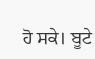ਹੋ ਸਕੇ। ਬੂਟੇ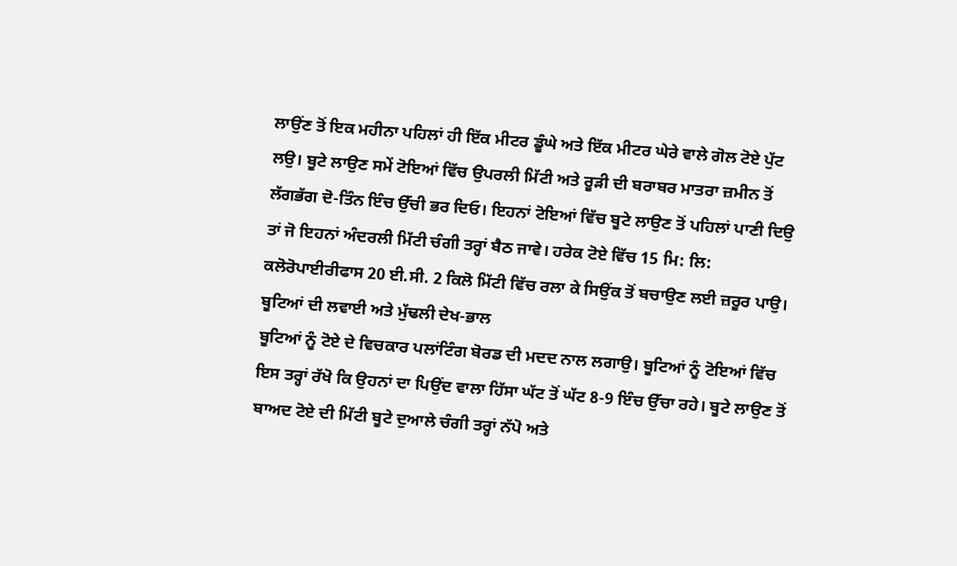ਲਾਉਂਣ ਤੋਂ ਇਕ ਮਹੀਨਾ ਪਹਿਲਾਂ ਹੀ ਇੱਕ ਮੀਟਰ ਡੂੰਘੇ ਅਤੇ ਇੱਕ ਮੀਟਰ ਘੇਰੇ ਵਾਲੇ ਗੋਲ ਟੋਏ ਪੁੱਟ ਲਉ। ਬੂਟੇ ਲਾਉਣ ਸਮੇਂ ਟੋਇਆਂ ਵਿੱਚ ਉਪਰਲੀ ਮਿੱਟੀ ਅਤੇ ਰੂੜੀ ਦੀ ਬਰਾਬਰ ਮਾਤਰਾ ਜ਼ਮੀਨ ਤੋਂ ਲੱਗਭੱਗ ਦੋ-ਤਿੰਨ ਇੰਚ ਉੱਚੀ ਭਰ ਦਿਓ। ਇਹਨਾਂ ਟੋਇਆਂ ਵਿੱਚ ਬੂਟੇ ਲਾਉਣ ਤੋਂ ਪਹਿਲਾਂ ਪਾਣੀ ਦਿਉ ਤਾਂ ਜੋ ਇਹਨਾਂ ਅੰਦਰਲੀ ਮਿੱਟੀ ਚੰਗੀ ਤਰ੍ਹਾਂ ਬੈਠ ਜਾਵੇ। ਹਰੇਕ ਟੋਏ ਵਿੱਚ 15 ਮਿ: ਲਿ: ਕਲੋਰੋਪਾਈਰੀਫਾਸ 20 ਈ.ਸੀ. 2 ਕਿਲੋ ਮਿੱਟੀ ਵਿੱਚ ਰਲਾ ਕੇ ਸਿਉਂਕ ਤੋਂ ਬਚਾਉਣ ਲਈ ਜ਼ਰੂਰ ਪਾਉ।
ਬੂਟਿਆਂ ਦੀ ਲਵਾਈ ਅਤੇ ਮੁੱਢਲੀ ਦੇਖ-ਭਾਲ
ਬੂਟਿਆਂ ਨੂੰ ਟੋਏ ਦੇ ਵਿਚਕਾਰ ਪਲਾਂਟਿੰਗ ਬੋਰਡ ਦੀ ਮਦਦ ਨਾਲ ਲਗਾਉ। ਬੂਟਿਆਂ ਨੂੰ ਟੋਇਆਂ ਵਿੱਚ ਇਸ ਤਰ੍ਹਾਂ ਰੱਖੋ ਕਿ ਉਹਨਾਂ ਦਾ ਪਿਉਂਦ ਵਾਲਾ ਹਿੱਸਾ ਘੱਟ ਤੋਂ ਘੱਟ 8-9 ਇੰਚ ਉੱਚਾ ਰਹੇ। ਬੂਟੇ ਲਾਉਣ ਤੋਂ ਬਾਅਦ ਟੋਏ ਦੀ ਮਿੱਟੀ ਬੂਟੇ ਦੁਆਲੇ ਚੰਗੀ ਤਰ੍ਹਾਂ ਨੱਪੋ ਅਤੇ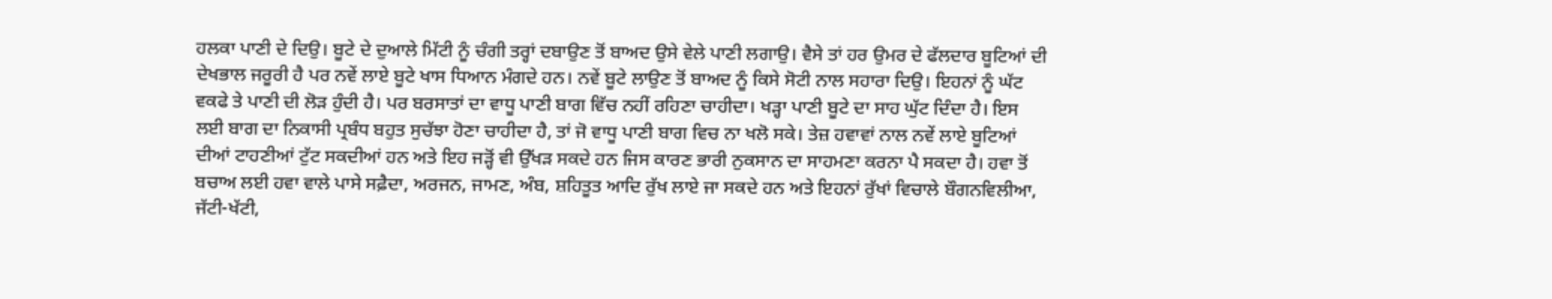ਹਲਕਾ ਪਾਣੀ ਦੇ ਦਿਉ। ਬੂਟੇ ਦੇ ਦੁਆਲੇ ਮਿੱਟੀ ਨੂੰ ਚੰਗੀ ਤਰ੍ਹਾਂ ਦਬਾਉਣ ਤੋਂ ਬਾਅਦ ਉਸੇ ਵੇਲੇ ਪਾਣੀ ਲਗਾਉ। ਵੈਸੇ ਤਾਂ ਹਰ ਉਮਰ ਦੇ ਫੱਲਦਾਰ ਬੂਟਿਆਂ ਦੀ ਦੇਖਭਾਲ ਜਰੂਰੀ ਹੈ ਪਰ ਨਵੇਂ ਲਾਏ ਬੂਟੇ ਖਾਸ ਧਿਆਨ ਮੰਗਦੇ ਹਨ। ਨਵੇਂ ਬੂਟੇ ਲਾਉਣ ਤੋਂ ਬਾਅਦ ਨੂੰ ਕਿਸੇ ਸੋਟੀ ਨਾਲ ਸਹਾਰਾ ਦਿਉ। ਇਹਨਾਂ ਨੂੰ ਘੱਟ ਵਕਫੇ ਤੇ ਪਾਣੀ ਦੀ ਲੋੜ ਹੁੰਦੀ ਹੈ। ਪਰ ਬਰਸਾਤਾਂ ਦਾ ਵਾਧੂ ਪਾਣੀ ਬਾਗ ਵਿੱਚ ਨਹੀਂ ਰਹਿਣਾ ਚਾਹੀਦਾ। ਖੜ੍ਹਾ ਪਾਣੀ ਬੂਟੇ ਦਾ ਸਾਹ ਘੁੱਟ ਦਿੰਦਾ ਹੈ। ਇਸ ਲਈ ਬਾਗ ਦਾ ਨਿਕਾਸੀ ਪ੍ਰਬੰਧ ਬਹੁਤ ਸੁਚੱਝਾ ਹੋਣਾ ਚਾਹੀਦਾ ਹੈ, ਤਾਂ ਜੋ ਵਾਧੂ ਪਾਣੀ ਬਾਗ ਵਿਚ ਨਾ ਖਲੋ ਸਕੇ। ਤੇਜ਼ ਹਵਾਵਾਂ ਨਾਲ ਨਵੇਂ ਲਾਏ ਬੂਟਿਆਂ ਦੀਆਂ ਟਾਹਣੀਆਂ ਟੁੱਟ ਸਕਦੀਆਂ ਹਨ ਅਤੇ ਇਹ ਜੜ੍ਹੋਂ ਵੀ ਉੱਖੜ ਸਕਦੇ ਹਨ ਜਿਸ ਕਾਰਣ ਭਾਰੀ ਨੁਕਸਾਨ ਦਾ ਸਾਹਮਣਾ ਕਰਨਾ ਪੈ ਸਕਦਾ ਹੈ। ਹਵਾ ਤੋਂ ਬਚਾਅ ਲਈ ਹਵਾ ਵਾਲੇ ਪਾਸੇ ਸਫ਼ੈਦਾ, ਅਰਜਨ, ਜਾਮਣ, ਅੰਬ, ਸ਼ਹਿਤੂਤ ਆਦਿ ਰੁੱਖ ਲਾਏ ਜਾ ਸਕਦੇ ਹਨ ਅਤੇ ਇਹਨਾਂ ਰੁੱਖਾਂ ਵਿਚਾਲੇ ਬੌਗਨਵਿਲੀਆ, ਜੱਟੀ-ਖੱਟੀ,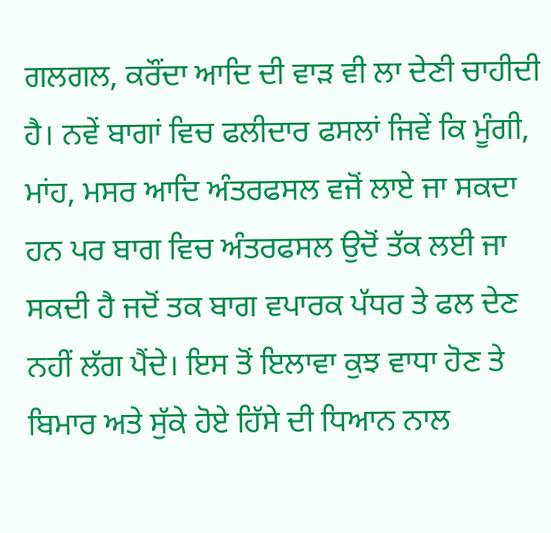ਗਲਗਲ, ਕਰੌਂਦਾ ਆਦਿ ਦੀ ਵਾੜ ਵੀ ਲਾ ਦੇਣੀ ਚਾਹੀਦੀ ਹੈ। ਨਵੇਂ ਬਾਗਾਂ ਵਿਚ ਫਲੀਦਾਰ ਫਸਲਾਂ ਜਿਵੇਂ ਕਿ ਮੂੰਗੀ, ਮਾਂਹ, ਮਸਰ ਆਦਿ ਅੰਤਰਫਸਲ ਵਜੋਂ ਲਾਏ ਜਾ ਸਕਦਾ ਹਨ ਪਰ ਬਾਗ ਵਿਚ ਅੰਤਰਫਸਲ ਉਦੋਂ ਤੱਕ ਲਈ ਜਾ ਸਕਦੀ ਹੈ ਜਦੋਂ ਤਕ ਬਾਗ ਵਪਾਰਕ ਪੱਧਰ ਤੇ ਫਲ ਦੇਣ ਨਹੀਂ ਲੱਗ ਪੈਂਦੇ। ਇਸ ਤੋਂ ਇਲਾਵਾ ਕੁਝ ਵਾਧਾ ਹੋਣ ਤੇ ਬਿਮਾਰ ਅਤੇ ਸੁੱਕੇ ਹੋਏ ਹਿੱਸੇ ਦੀ ਧਿਆਨ ਨਾਲ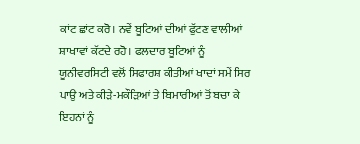ਕਾਂਟ ਛਾਂਟ ਕਰੋ। ਨਵੇਂ ਬੂਟਿਆਂ ਦੀਆਂ ਫੁੱਟਣ ਵਾਲੀਆਂ ਸ਼ਾਖਾਵਾਂ ਕੱਟਦੇ ਰਹੋ। ਫਲਦਾਰ ਬੂਟਿਆਂ ਨੂੰ ਯੂਨੀਵਰਸਿਟੀ ਵਲੋਂ ਸਿਫਾਰਸ਼ ਕੀਤੀਆਂ ਖਾਦਾਂ ਸਮੇਂ ਸਿਰ ਪਾਉ ਅਤੇ ਕੀੜੇ-ਮਕੌੜਿਆਂ ਤੇ ਬਿਮਾਰੀਆਂ ਤੋਂ ਬਚਾ ਕੇ ਇਹਨਾਂ ਨੂੰ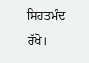ਸਿਹਤਮੰਦ ਰੱਖੋ।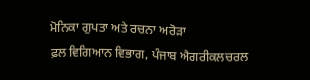ਮੋਨਿਕਾ ਗੁਪਤਾ ਅਤੇ ਰਚਨਾ ਅਰੋੜਾ
ਫ਼ਲ ਵਿਗਿਆਨ ਵਿਭਾਗ, ਪੰਜਾਬ ਐਗਰੀਕਲਚਰਲ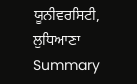ਯੂਨੀਵਰਸਿਟੀ, ਲੁਧਿਆਣਾ
Summary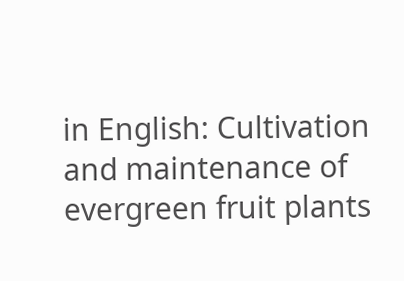in English: Cultivation and maintenance of evergreen fruit plants